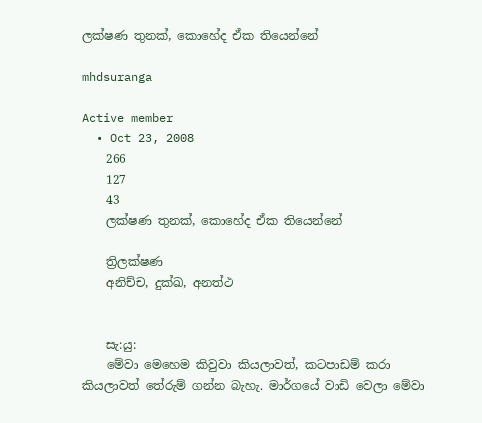ලක්ෂණ තුනක්, කොහේද ඒක තියෙන්නේ

mhdsuranga

Active member
  • Oct 23, 2008
    266
    127
    43
    ලක්ෂණ තුනක්, කොහේද ඒක තියෙන්නේ

    ත්‍රිලක්ෂණ
    අනිච්ච, දුක්ඛ, අනත්ථ


    සැ:යු:
    මේවා මෙහෙම කිවුවා කියලාවත්, කටපාඩම් කරා කියලාවත් තේරුම් ගන්න බැහැ. මාර්ගයේ වාඩි වෙලා මේවා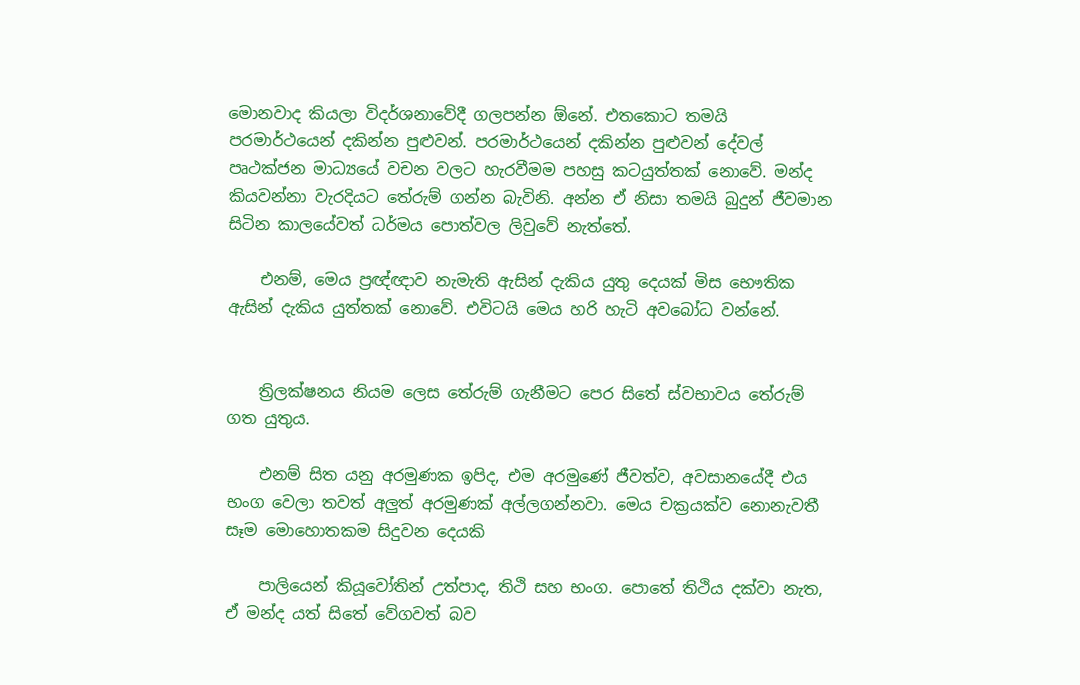මොනවාද කියලා විදර්ශනාවේදී ගලපන්න ඕනේ. එතකොට තමයි පරමාර්ථයෙන් දකින්න පුළුවන්. පරමාර්ථයෙන් දකින්න පුළුවන් දේවල් පෘථක්ජන මාධ්‍යයේ වචන වලට හැරවීමම පහසු කටයුත්තක් නොවේ. මන්ද කියවන්නා වැරදියට තේරුම් ගන්න බැවිනි. අන්න ඒ නිසා තමයි බුදුන් ජීවමාන සිටින කාලයේවත් ධර්මය පොත්වල ලිවුවේ නැත්තේ.

    එනම්, මෙය ප්‍රඥ්ඥාව නැමැති ඇසින් දැකිය යුතු දෙයක් මිස භෞතික ඇසින් දැකිය යුත්තක් නොවේ. එවිටයි මෙය හරි හැටි අවබෝධ වන්නේ.


    ත්‍රිලක්ෂනය නියම ලෙස තේරුම් ගැනීමට පෙර සිතේ ස්වභාවය තේරුම් ගත යුතුය.

    එනම් සිත යනු අරමුණක ඉපිද, එම අරමුණේ ජීවත්ව, අවසානයේදී එය භංග වෙලා තවත් අලුත් අරමුණක් අල්ලගන්නවා. මෙය චක්‍රයක්ව නොනැවතී සෑම මොහොතකම සිදුවන දෙයකි

    පාලියෙන් කියූවෝතින් උත්පාද, තිථි සහ භංග. පොතේ තිථිය දක්වා නැත, ඒ මන්ද යත් සිතේ වේගවත් බව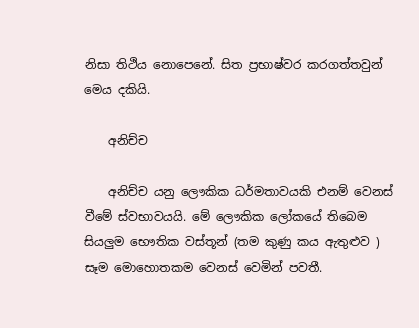නිසා තිථිය නොපෙනේ. සිත ප්‍රභාෂ්වර කරගත්තවුන් මෙය දකියි.

    අනිච්ච

    අනිච්ච යනු ලෞකික ධර්මතාවයකි එනම් වෙනස් වීමේ ස්වභාවයයි. මේ ලෞකික ලෝකයේ තිබෙම සියලුම භෞතික වස්තූන් (තම කුණු කය ඇතුළුව ) සෑම මොහොතකම වෙනස් වෙමින් පවතී.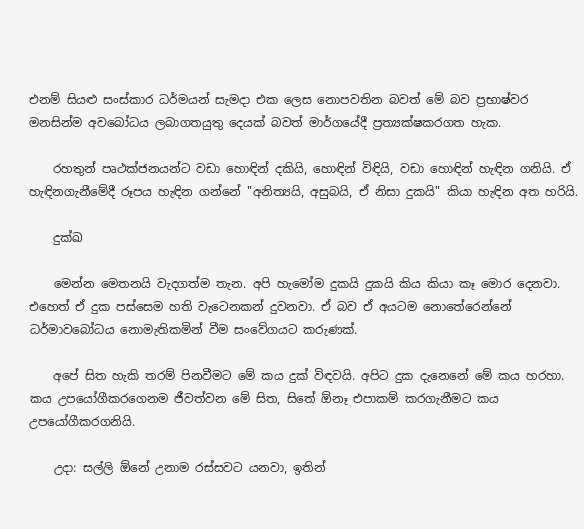එනම් සියළු සංස්කාර ධර්මයන් සැමදා එක ලෙස නොපවතින බවත් මේ බව ප්‍රභාෂ්වර මනසින්ම අවබෝධය ලබාගතයුතු දෙයක් බවත් මාර්ගයේදී ප්‍රත්‍යක්ෂකරගත හැක.

    රහතුන් පෘථක්ජනයන්ට වඩා හොඳින් දකියි, හොඳින් විඳියි, වඩා හොඳින් හැඳින ගනියි. ඒ හැඳිනගැනීමේදී රූපය හැඳින ගන්නේ "අනිත්‍යයි, අසුබයි, ඒ නිසා දුකයි" කියා හැඳින අත හරියි.

    දුක්ඛ

    මෙන්න මෙතනයි වැදගත්ම තැන. අපි හැමෝම දුකයි දුකයි කිය කියා කෑ මොර දෙනවා. එහෙත් ඒ දුක පස්සෙම හති වැටෙනකන් දුවනවා. ඒ බව ඒ අයටම නොතේරෙන්නේ ධර්මාවබෝධය නොමැතිකමින් වීම සංවේගයට කරුණක්.

    අපේ සිත හැකි තරම් පිනවීමට මේ කය දුක් විඳවයි. අපිට දුක දැනෙනේ මේ කය හරහා. කය උපයෝගීකරගෙනම ජීවත්වන මේ සිත, සිතේ ඕනෑ එපාකම් කරගැනීමට කය උපයෝගීකරගනියි.

    උදා: සල්ලි ඕනේ උනාම රස්සවට යනවා, ඉතින්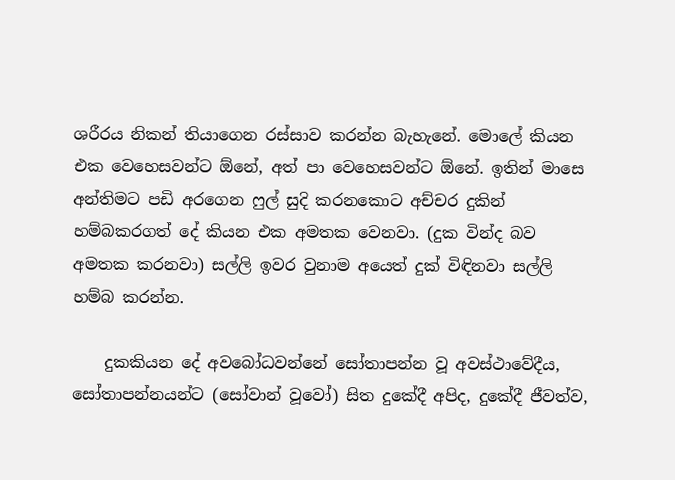ශරීරය නිකන් තියාගෙන රස්සාව කරන්න බැහැනේ. මොලේ කියන එක වෙහෙසවන්ට ඕනේ, අත් පා වෙහෙසවන්ට ඕනේ. ඉතින් මාසෙ අන්තිමට පඩි අරගෙන ෆුල් සුදි කරනකොට අච්චර දුකින් හම්බකරගත් දේ කියන එක අමතක වෙනවා. (දුක වින්ද බව අමතක කරනවා) සල්ලි ඉවර වුනාම අයෙත් දුක් විඳිනවා සල්ලි හම්බ කරන්න.

    දුකකියන දේ අවබෝධවන්නේ සෝතාපන්න වූ අවස්ථාවේදීය, සෝතාපන්නයන්ට (සෝවාන් වූවෝ) සිත දුකේදී අපිද, දුකේදී ජීවත්ව,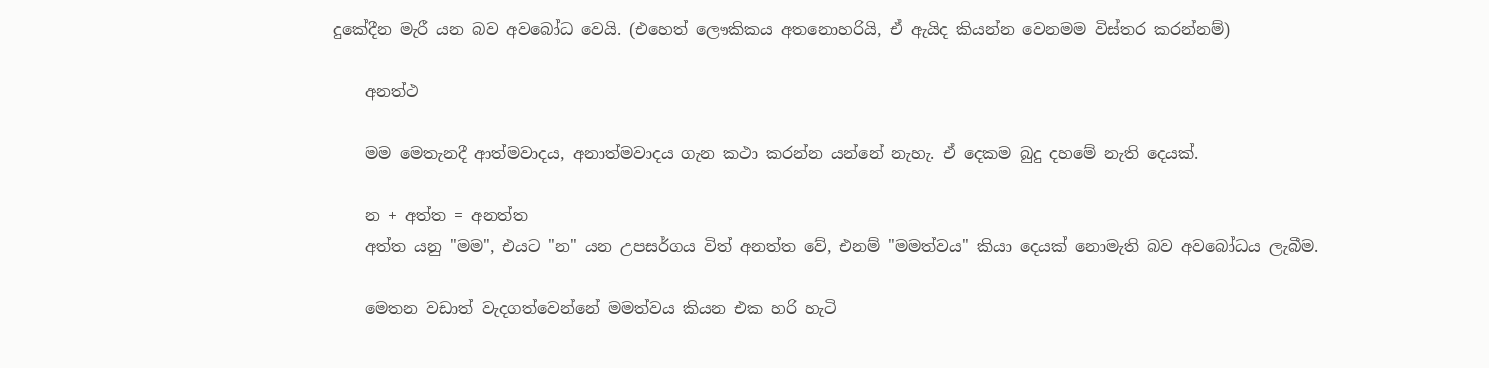දුකේදීන මැරී යන බව අවබෝධ වෙයි. (එහෙත් ලෞකිකය අතනොහරියි, ඒ ඇයිද කියන්න වෙනමම විස්තර කරන්නම්)

    අනත්ථ

    මම මෙතැනදී ආත්මවාදය, අනාත්මවාදය ගැන කථා කරන්න යන්නේ නැහැ. ඒ දෙකම බුදු දහමේ නැති දෙයක්.

    න + අත්ත = අනත්ත
    අත්ත යනු "මම", එයට "න" යන උපසර්ගය විත් අනත්ත වේ, එනම් "මමත්වය" කියා දෙයක් නොමැති බව අවබෝධය ලැබීම.

    මෙතන වඩාත් වැදගත්වෙන්නේ මමත්වය කියන එක හරි හැටි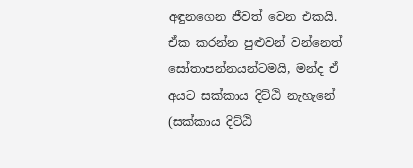අඳුනගෙන ජීවත් වෙන එකයි. ඒක කරන්න පුළුවන් වන්නෙත් සෝතාපන්නයන්ටමයි, මන්ද ඒ අයට සක්කාය දිට්ඨි නැහැනේ (සක්කාය දිට්ඨි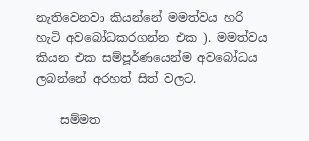නැතිවෙනවා කියන්නේ මමත්වය හරි හැටි අවබෝධකරගන්න එක ). මමත්වය කියන එක සම්පූර්ණයෙන්ම අවබෝධය ලබන්නේ අරහත් සිත් වලට.

    සම්මත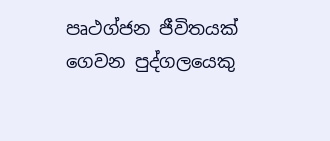පෘථග්ජන ජීවිතයක් ගෙවන පුද්ගලයෙකු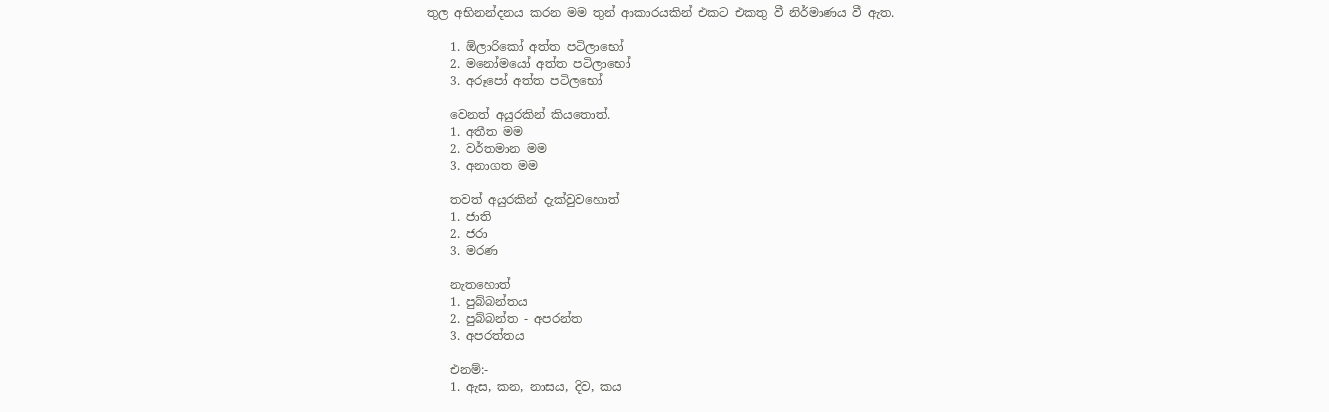තුල අභිනන්දනය කරන මම තුන් ආකාරයකින් එකට එකතු වී නිර්මාණය වී ඇත.

    1. ඕලාරිකෝ අත්ත පටිලාභෝ
    2. මනෝමයෝ අත්ත පටිලාභෝ
    3. අරූපෝ අත්ත පටිලභෝ

    වෙනත් අයුරකින් කියතොත්.
    1. අතීත මම
    2. වර්තමාන මම
    3. අනාගත මම

    තවත් අයුරකින් දැක්වුවහොත්
    1. ජාති
    2. ජරා
    3. මරණ

    නැතහොත්
    1. පුබ්බන්තය
    2. පුබ්බන්ත - අපරන්ත
    3. අපරත්තය

    එනම්:-
    1. ඇස, කන, නාසය, දිව, කය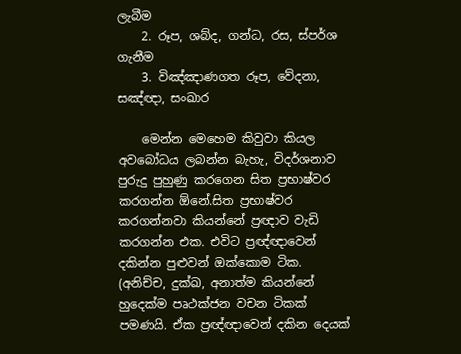ලැබීම
    2. රූප, ශබ්ද, ගන්ධ, රස, ස්පර්ශ ගැනීම
    3. විඤ්ඤාණගත රූප, වේදනා, සඤ්ඥා, සංඛාර

    මෙන්න මෙහෙම කිවුවා කියල අවබෝධය ලබන්න බැහැ, විදර්ශනාව පුරුදු පුහුණු කරගෙන සිත ප්‍රභාෂ්වර කරගන්න ඕනේ.සිත ප්‍රභාෂ්වර කරගන්නවා කියන්නේ ප්‍රඥාව වැඩි කරගන්න එක. එවිට ප්‍රඥ්ඥාවෙන් දකින්න පුළුවන් ඔක්කොම ටික. (අනිච්ච, දුක්ඛ, අනාත්ම කියන්නේ හුදෙක්ම පෘථක්ජන වචන ටිකක් පමණයි. ඒක ප්‍රඥ්ඥාවෙන් දකින දෙයක්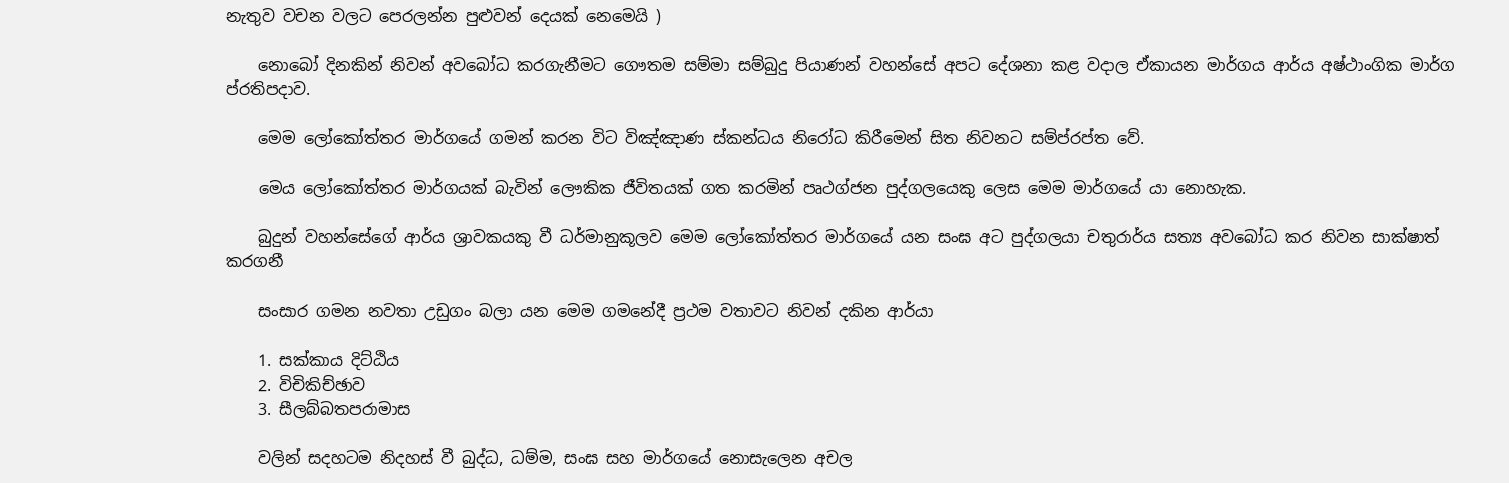නැතුව වචන වලට පෙරලන්න පුළුවන් දෙයක් නෙමෙයි )

    නොබෝ දිනකින් නිවන් අවබෝධ කරගැනීමට ගෞතම සම්මා සම්බුදු පියාණන් වහන්සේ අපට දේශනා කළ වදාල ඒකායන මාර්ගය ආර්ය අෂ්ථාංගික මාර්ග ප්රතිපදාව.

    මෙම ලෝකෝත්තර මාර්ගයේ ගමන් කරන විට විඤ්ඤාණ ස්කන්ධය නිරෝධ කිරීමෙන් සිත නිවනට සම්ප්රප්ත වේ.

    මෙය ලෝකෝත්තර මාර්ගයක් බැවින් ලෞකික ජීවිතයක් ගත කරමින් පෘථග්ජන පුද්ගලයෙකු ලෙස මෙම මාර්ගයේ යා නොහැක.

    බුදුන් වහන්සේගේ ආර්ය ශ්‍රාවකයකු වී ධර්මානුකූලව මෙම ලෝකෝත්තර මාර්ගයේ යන සංඝ අට පුද්ගලයා චතුරාර්ය සත්‍ය අවබෝධ කර නිවන සාක්ෂාත් කරගනී

    සංසාර ගමන නවතා උඩුගං බලා යන මෙම ගමනේදී ප්‍රථම වතාවට නිවන් දකින ආර්යා

    1. සක්කාය දිට්ඨිය
    2. විචිකිච්ඡාව
    3. සීලබ්බතපරාමාස

    වලින් සදහටම නිදහස් වී බුද්ධ, ධම්ම, සංඝ සහ මාර්ගයේ නොසැලෙන අචල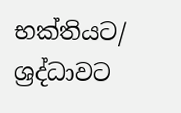භක්තියට/ ශ්‍රද්ධාවට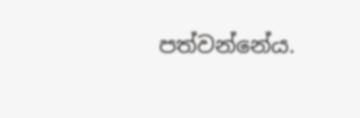පත්වන්නේය.